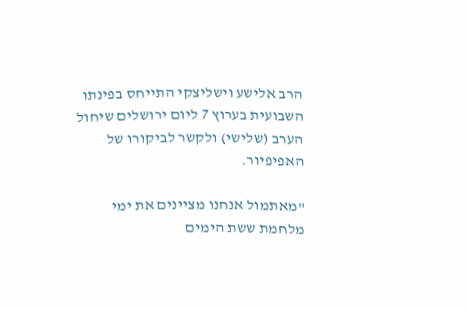הרב אלישע וישליצקי התייחס בפינתו השבועית בערוץ 7 ליום ירושלים שיחול הערב (שלישי) ולקשר לביקורו של האפיפיור.

"מאתמול אנחנו מציינים את ימי מלחמת ששת הימים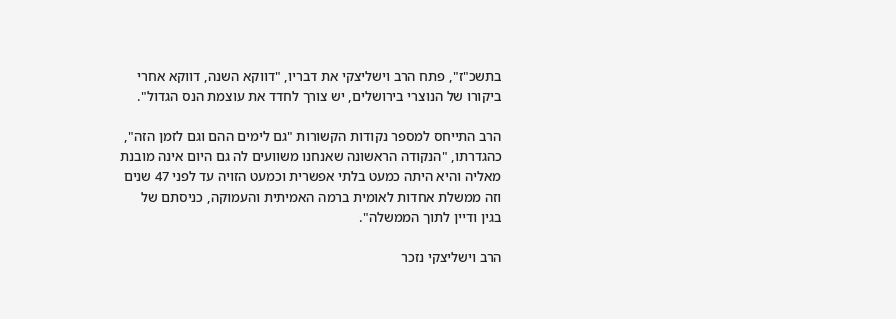בתשכ"ז", פתח הרב וישליצקי את דבריו, "דווקא השנה, דווקא אחרי ביקורו של הנוצרי בירושלים, יש צורך לחדד את עוצמת הנס הגדול".

הרב התייחס למספר נקודות הקשורות "גם לימים ההם וגם לזמן הזה", כהגדרתו, "הנקודה הראשונה שאנחנו משוועים לה גם היום אינה מובנת מאליה והיא היתה כמעט בלתי אפשרית וכמעט הזויה עד לפני 47 שנים וזה ממשלת אחדות לאומית ברמה האמיתית והעמוקה, כניסתם של בגין ודיין לתוך הממשלה".

הרב וישליצקי נזכר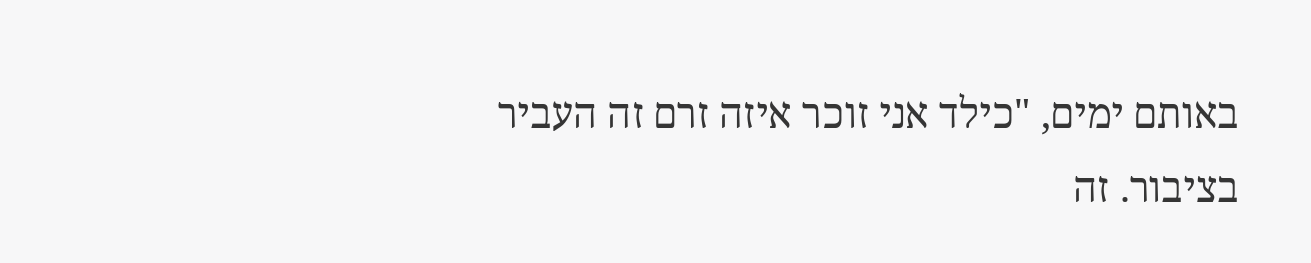באותם ימים, "כילד אני זוכר איזה זרם זה העביר בציבור. זה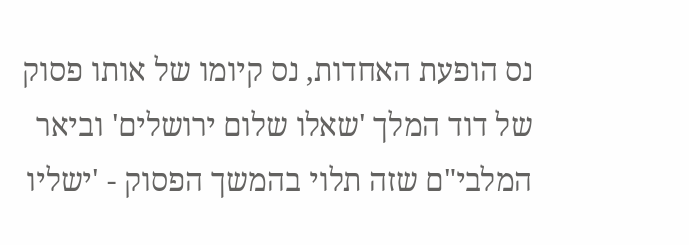נס הופעת האחדות, נס קיומו של אותו פסוק של דוד המלך 'שאלו שלום ירושלים' וביאר המלבי"ם שזה תלוי בהמשך הפסוק - 'ישליו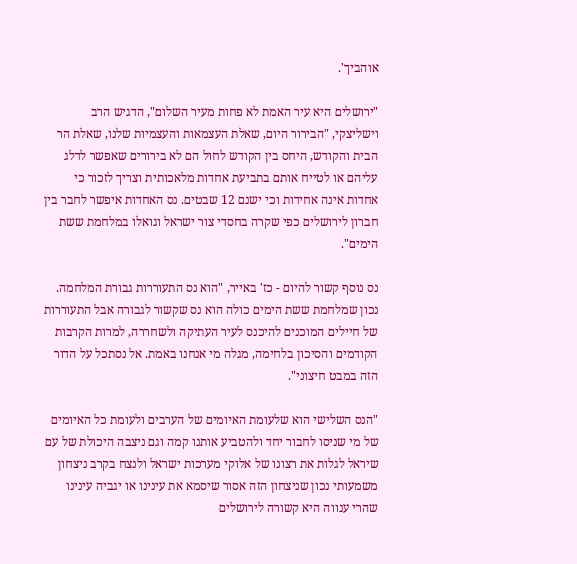אוהביך'.

"ירושלים היא עיר האמת לא פחות מעיר השלום", הדגיש הרב וישליצקי, "הבירור היום, שאלת העצמאות והעצמיות שלנו, שאלת הר הבית והקודש, היחס בין הקודש לחול הם לא בירורים שאפשר לדלג עליהם או לטייח אותם בתביעת אחדות מלאכותית וצריך לזכור כי אחדות אינה אחידות וכי ישנם 12 שבטים. נס האחדות איפשר לחבר בין חברון לירושלים כפי שקרה בחסדי צור ישראל וגואלו במלחמת ששת הימים".

נס נוסף קשור להיום - כז' באייר, "הוא נס התעוררות גבורת המלחמה. נכון שמלחמת ששת הימים כולה הוא נס שקשור לגבורה אבל התעוררות של חיילים המוכנים להיכנס לעיר העתיקה ולשחררה, למרות הקרבות הקודמים והסיכון בלחימה, מגלה מי אנחנו באמת. אל נסתכל על הדור הזה במבט חיצוני".

"הנס השלישי הוא שלעומת האיומים של הערבים ולעומת כל האיומים של מי שניסו לחבור יחד ולהטביע אותנו קמה וגם ניצבה היכולת של עם שיראל לגלות את רצונו של אלוקי מערכות ישראל ולנצח בקרב ניצחון משמעותי נכון שניצחון הזה אסור שיסמא את עינינו או יגביה עינינו שהרי ענווה היא קשורה לירושלים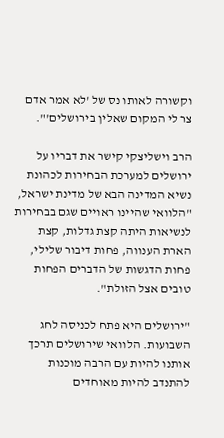וקשורה לאותו נס של 'לא אמר אדם צר לי המקום שאלין בירושלים'".

הרב וישליצקי קישר את דבריו על ירושלים למערכת הבחירות לכהונת נשיא המדינה הבא של מדינת ישראל, "הלוואי שהיינו ראויים שגם בבחירות לנשיאות היתה קצת גדלות, קצת הארת הענווה, פחות דיבור שלילי, פחות הדגשות של הדברים הפחות טובים אצל הזולת".

"ירושלים היא פתח לכניסה לחג השבועות. הלוואי שירושלים תרכך אותנו להיות עם הרבה מוכנות להתנדב להיות מאוחדים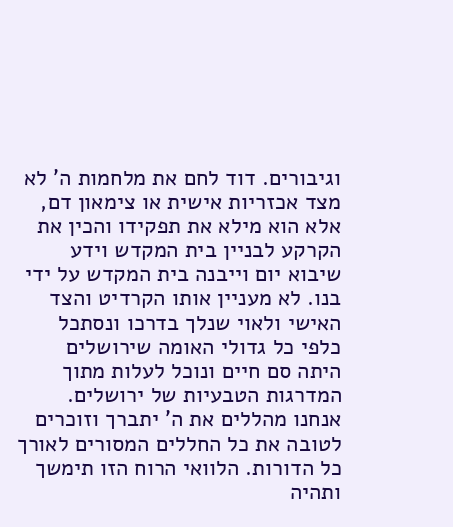וגיבורים. דוד לחם את מלחמות ה' לא מצד אכזריות אישית או צימאון דם, אלא הוא מילא את תפקידו והכין את הקרקע לבניין בית המקדש וידע שיבוא יום וייבנה בית המקדש על ידי בנו. לא מעניין אותו הקרדיט והצד האישי ולאוי שנלך בדרכו ונסתכל כלפי כל גדולי האומה שירושלים היתה סם חיים ונוכל לעלות מתוך המדרגות הטבעיות של ירושלים. אנחנו מהללים את ה' יתברך וזוכרים לטובה את כל החללים המסורים לאורך כל הדורות. הלוואי הרוח הזו תימשך ותהיה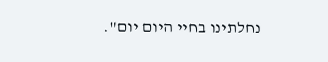נחלתינו בחיי היום יום".